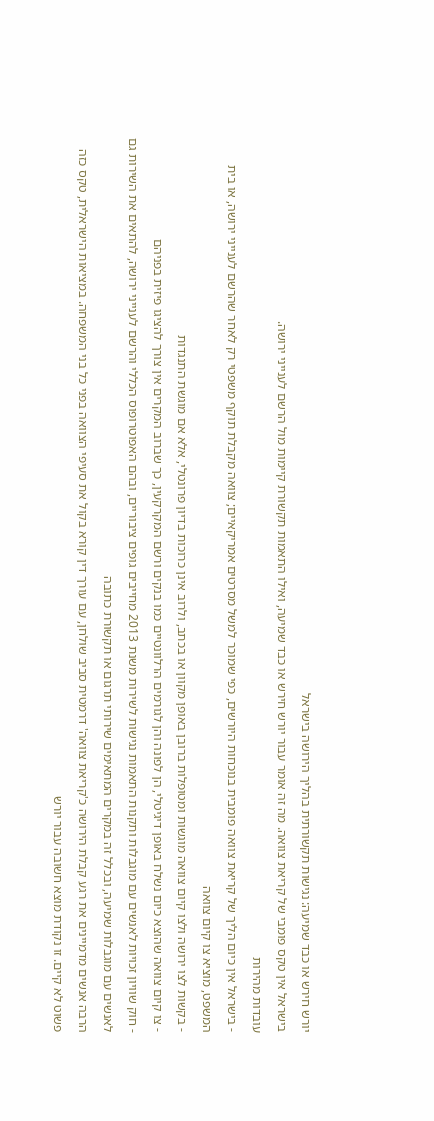יורש חירש או כבד שמיעה: נגישות תקשורתית בהליך הירושה בישראל
בישראל אין טקס פומבי של קריאת צוואה. מה זה אומר עבור יורש חירש או כבד שמיעה, ואילו התאמות תקשורת קיימות מול הרשם לענייני ירושה.
עובדות מהירות
- בישראל אין כיום הליך של קריאת צוואה פומבית בנוכחות היורשים, כפי שמוכר למשל מסרטים אמריקאיים; צוואה מקבלת תוקף משפטי רק לאחר שהרשם לענייני ירושה, או בית המשפט, מוציא צו קיום צוואה
- בקשות לצו ירושה ולצו קיום צוואה מוגשות ומטופלות ברובן באופן מקוון או בכתב, ולרוב אינן כרוכות בדיון פרונטלי, אלא אם מוגשת התנגדות
- צו קיום צוואה שהוצא כיום נשלח באופן דיגיטלי, הן לפונה והן לגורמים הרלוונטיים כמו בנקים ורשם המקרקעין, כך שברוב המקרים אין צורך להציגו פיזית בפניהם
- חוק שוויון זכויות לאנשים עם מוגבלות ותקנות התאמות נגישות לשירות משנת 2013 מחייבים גופים ציבוריים, ובהם האפוטרופוס הכללי והרשם לענייני ירושה, להתאים את השירות גם לאנשים עם מוגבלות שמיעה, ובכלל זה במקרים המתאימים שירותי תרגום או תקשורת כתובה
הרבה אנשים מדמיינים את רגע קבלת הירושה כ'קריאת צוואה' דרמטית סביב שולחן, עם עורך דין קורא בקול את סעיפי הצוואה בפני כל בני המשפחה. במציאות הישראלית, טקס כזה פשוט לא קיים. זו נקודת מוצא חשובה עבור יורש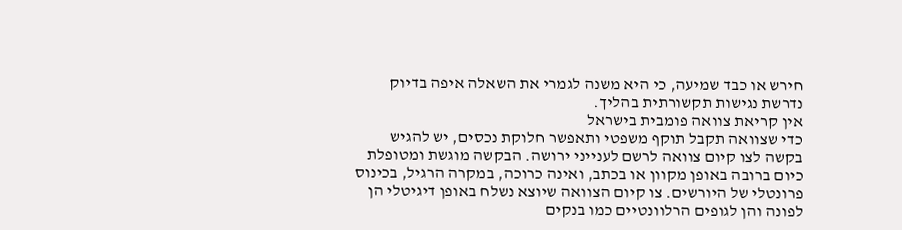חירש או כבד שמיעה, כי היא משנה לגמרי את השאלה איפה בדיוק נדרשת נגישות תקשורתית בהליך.
אין קריאת צוואה פומבית בישראל
כדי שצוואה תקבל תוקף משפטי ותאפשר חלוקת נכסים, יש להגיש בקשה לצו קיום צוואה לרשם לענייני ירושה. הבקשה מוגשת ומטופלת כיום ברובה באופן מקוון או בכתב, ואינה כרוכה, במקרה הרגיל, בכינוס פרונטלי של היורשים. צו קיום הצוואה שיוצא נשלח באופן דיגיטלי הן לפונה והן לגופים הרלוונטיים כמו בנקים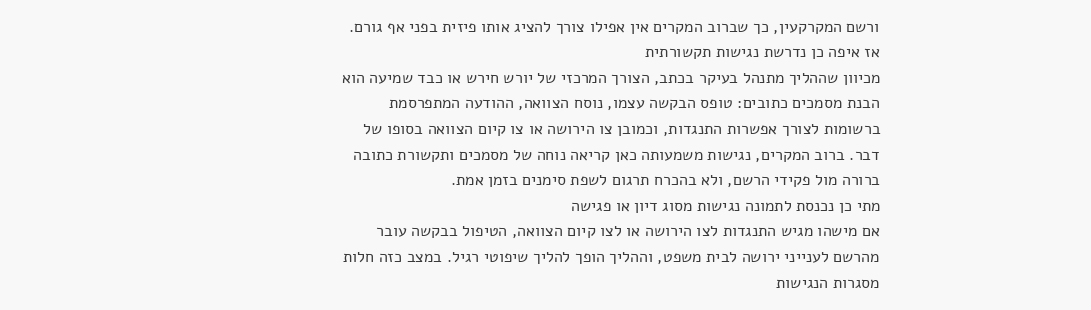ורשם המקרקעין, כך שברוב המקרים אין אפילו צורך להציג אותו פיזית בפני אף גורם.
אז איפה כן נדרשת נגישות תקשורתית
מכיוון שההליך מתנהל בעיקר בכתב, הצורך המרכזי של יורש חירש או כבד שמיעה הוא הבנת מסמכים כתובים: טופס הבקשה עצמו, נוסח הצוואה, ההודעה המתפרסמת ברשומות לצורך אפשרות התנגדות, וכמובן צו הירושה או צו קיום הצוואה בסופו של דבר. ברוב המקרים, נגישות משמעותה כאן קריאה נוחה של מסמכים ותקשורת כתובה ברורה מול פקידי הרשם, ולא בהכרח תרגום לשפת סימנים בזמן אמת.
מתי כן נכנסת לתמונה נגישות מסוג דיון או פגישה
אם מישהו מגיש התנגדות לצו הירושה או לצו קיום הצוואה, הטיפול בבקשה עובר מהרשם לענייני ירושה לבית משפט, וההליך הופך להליך שיפוטי רגיל. במצב כזה חלות מסגרות הנגישות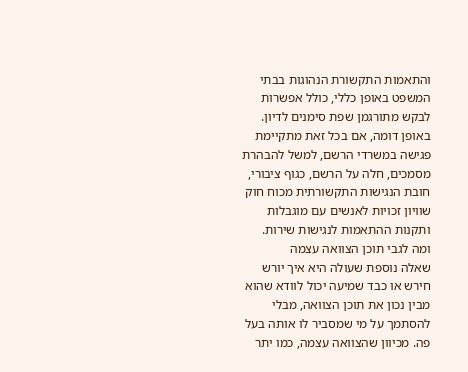והתאמות התקשורת הנהוגות בבתי המשפט באופן כללי, כולל אפשרות לבקש מתורגמן שפת סימנים לדיון. באופן דומה, אם בכל זאת מתקיימת פגישה במשרדי הרשם, למשל להבהרת מסמכים, חלה על הרשם, כגוף ציבורי, חובת הנגישות התקשורתית מכוח חוק שוויון זכויות לאנשים עם מוגבלות ותקנות ההתאמות לנגישות שירות.
ומה לגבי תוכן הצוואה עצמה
שאלה נוספת שעולה היא איך יורש חירש או כבד שמיעה יכול לוודא שהוא מבין נכון את תוכן הצוואה, מבלי להסתמך על מי שמסביר לו אותה בעל פה. מכיוון שהצוואה עצמה, כמו יתר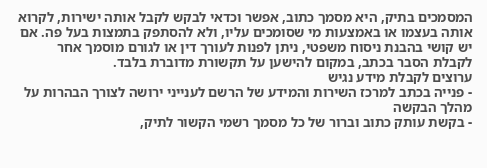המסמכים בתיק, היא מסמך כתוב, אפשר וכדאי לבקש לקבל אותה ישירות, לקרוא אותה בעצמו או באמצעות מי שסומכים עליו, ולא להסתפק בתמצות בעל פה. אם יש קושי בהבנת ניסוח משפטי, ניתן לפנות לעורך דין או לגורם מוסמך אחר לקבלת הסבר בכתב, במקום להישען על תקשורת מדוברת בלבד.
ערוצים לקבלת מידע נגיש
- פנייה בכתב למרכז השירות והמידע של הרשם לענייני ירושה לצורך הבהרות על מהלך הבקשה
- בקשת עותק כתוב וברור של כל מסמך רשמי הקשור לתיק,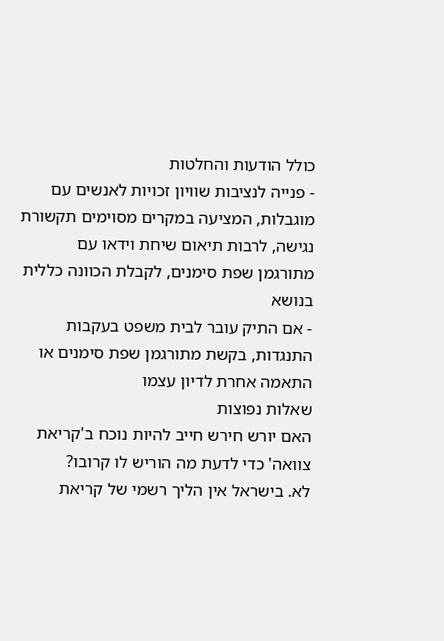כולל הודעות והחלטות
- פנייה לנציבות שוויון זכויות לאנשים עם מוגבלות, המציעה במקרים מסוימים תקשורת נגישה, לרבות תיאום שיחת וידאו עם מתורגמן שפת סימנים, לקבלת הכוונה כללית בנושא
- אם התיק עובר לבית משפט בעקבות התנגדות, בקשת מתורגמן שפת סימנים או התאמה אחרת לדיון עצמו
שאלות נפוצות
האם יורש חירש חייב להיות נוכח ב'קריאת צוואה' כדי לדעת מה הוריש לו קרובו?
לא. בישראל אין הליך רשמי של קריאת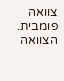צוואה פומבית. הצוואה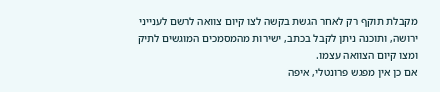מקבלת תוקף רק לאחר הגשת בקשה לצו קיום צוואה לרשם לענייני ירושה, ותוכנה ניתן לקבל בכתב, ישירות מהמסמכים המוגשים לתיק ומצו קיום הצוואה עצמו.
אם כן אין מפגש פרונטלי, איפה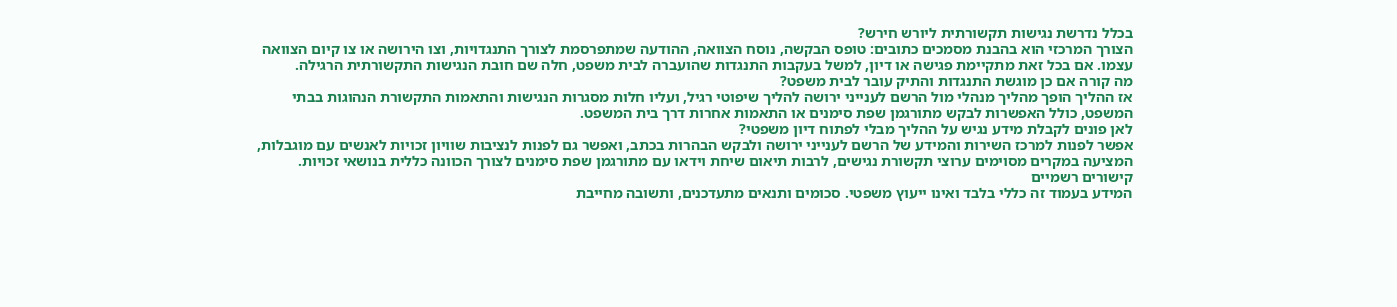בכלל נדרשת נגישות תקשורתית ליורש חירש?
הצורך המרכזי הוא בהבנת מסמכים כתובים: טופס הבקשה, נוסח הצוואה, ההודעה שמתפרסמת לצורך התנגדויות, וצו הירושה או צו קיום הצוואה עצמו. אם בכל זאת מתקיימת פגישה או דיון, למשל בעקבות התנגדות שהועברה לבית משפט, חלה שם חובת הנגישות התקשורתית הרגילה.
מה קורה אם כן מוגשת התנגדות והתיק עובר לבית משפט?
אז ההליך הופך מהליך מנהלי מול הרשם לענייני ירושה להליך שיפוטי רגיל, ועליו חלות מסגרות הנגישות והתאמות התקשורת הנהוגות בבתי המשפט, כולל האפשרות לבקש מתורגמן שפת סימנים או התאמות אחרות דרך בית המשפט.
לאן פונים לקבלת מידע נגיש על ההליך מבלי לפתוח דיון משפטי?
אפשר לפנות למרכז השירות והמידע של הרשם לענייני ירושה ולבקש הבהרות בכתב, ואפשר גם לפנות לנציבות שוויון זכויות לאנשים עם מוגבלות, המציעה במקרים מסוימים ערוצי תקשורת נגישים, לרבות תיאום שיחת וידאו עם מתורגמן שפת סימנים לצורך הכוונה כללית בנושאי זכויות.
קישורים רשמיים
המידע בעמוד זה כללי בלבד ואינו ייעוץ משפטי. סכומים ותנאים מתעדכנים, ותשובה מחייבת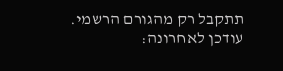תתקבל רק מהגורם הרשמי. עודכן לאחרונה: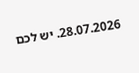28.07.2026. יש לכם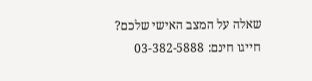שאלה על המצב האישי שלכם? חייגו חינם: 03-382-5888